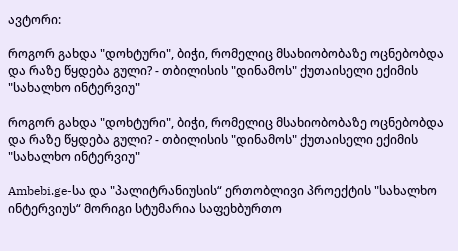ავტორი:

როგორ გახდა "დოხტური", ბიჭი, რომელიც მსახიობობაზე ოცნებობდა და რაზე წყდება გული? - თბილისის "დინამოს" ქუთაისელი ექიმის "სახალხო ინტერვიუ"

როგორ გახდა "დოხტური", ბიჭი, რომელიც მსახიობობაზე ოცნებობდა და რაზე წყდება გული? - თბილისის "დინამოს" ქუთაისელი ექიმის "სახალხო ინტერვიუ"

Ambebi.ge-სა და "პალიტრანიუსის“ ერთობლივი პროექტის "სახალხო ინტერვიუს“ მორიგი სტუმარია საფეხბურთო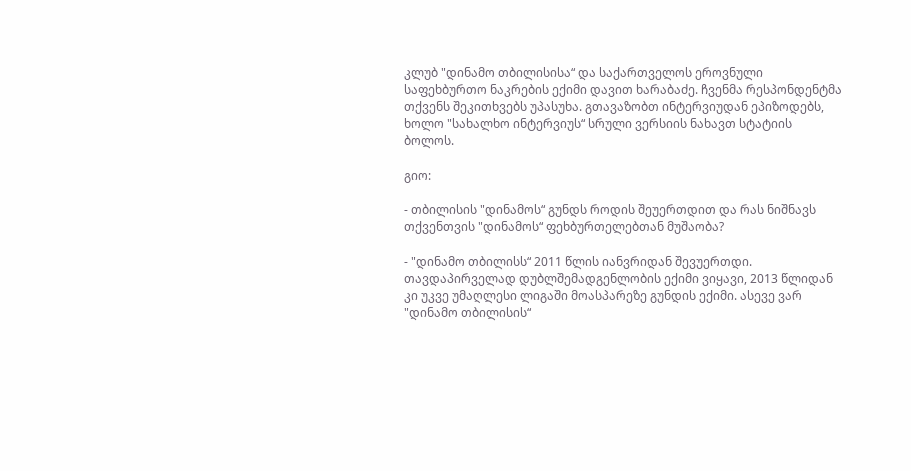კლუბ "დინამო თბილისისა“ და საქართველოს ეროვნული საფეხბურთო ნაკრების ექიმი დავით ხარაბაძე. ჩვენმა რესპონდენტმა თქვენს შეკითხვებს უპასუხა. გთავაზობთ ინტერვიუდან ეპიზოდებს, ხოლო "სახალხო ინტერვიუს“ სრული ვერსიის ნახავთ სტატიის ბოლოს.

გიო:

- თბილისის "დინამოს“ გუნდს როდის შეუერთდით და რას ნიშნავს თქვენთვის "დინამოს“ ფეხბურთელებთან მუშაობა?

- "დინამო თბილისს“ 2011 წლის იანვრიდან შევუერთდი. თავდაპირველად დუბლშემადგენლობის ექიმი ვიყავი, 2013 წლიდან კი უკვე უმაღლესი ლიგაში მოასპარეზე გუნდის ექიმი. ასევე ვარ "დინამო თბილისის“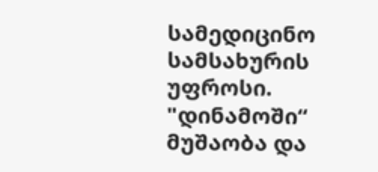სამედიცინო სამსახურის უფროსი. "დინამოში“ მუშაობა და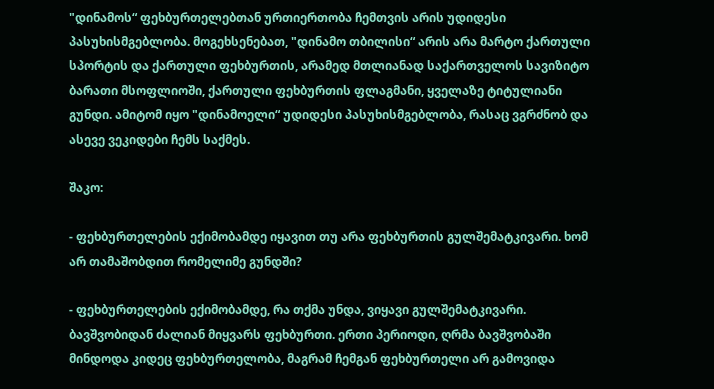"დინამოს“ ფეხბურთელებთან ურთიერთობა ჩემთვის არის უდიდესი პასუხისმგებლობა. მოგეხსენებათ, "დინამო თბილისი“ არის არა მარტო ქართული სპორტის და ქართული ფეხბურთის, არამედ მთლიანად საქართველოს სავიზიტო ბარათი მსოფლიოში, ქართული ფეხბურთის ფლაგმანი, ყველაზე ტიტულიანი გუნდი. ამიტომ იყო "დინამოელი“ უდიდესი პასუხისმგებლობა, რასაც ვგრძნობ და ასევე ვეკიდები ჩემს საქმეს.

შაკო:

- ფეხბურთელების ექიმობამდე იყავით თუ არა ფეხბურთის გულშემატკივარი. ხომ არ თამაშობდით რომელიმე გუნდში?

- ფეხბურთელების ექიმობამდე, რა თქმა უნდა, ვიყავი გულშემატკივარი. ბავშვობიდან ძალიან მიყვარს ფეხბურთი. ერთი პერიოდი, ღრმა ბავშვობაში მინდოდა კიდეც ფეხბურთელობა, მაგრამ ჩემგან ფეხბურთელი არ გამოვიდა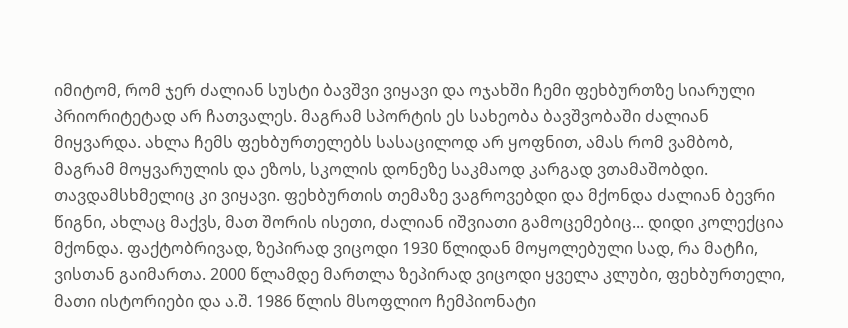იმიტომ, რომ ჯერ ძალიან სუსტი ბავშვი ვიყავი და ოჯახში ჩემი ფეხბურთზე სიარული პრიორიტეტად არ ჩათვალეს. მაგრამ სპორტის ეს სახეობა ბავშვობაში ძალიან მიყვარდა. ახლა ჩემს ფეხბურთელებს სასაცილოდ არ ყოფნით, ამას რომ ვამბობ, მაგრამ მოყვარულის და ეზოს, სკოლის დონეზე საკმაოდ კარგად ვთამაშობდი. თავდამსხმელიც კი ვიყავი. ფეხბურთის თემაზე ვაგროვებდი და მქონდა ძალიან ბევრი წიგნი, ახლაც მაქვს, მათ შორის ისეთი, ძალიან იშვიათი გამოცემებიც... დიდი კოლექცია მქონდა. ფაქტობრივად, ზეპირად ვიცოდი 1930 წლიდან მოყოლებული სად, რა მატჩი, ვისთან გაიმართა. 2000 წლამდე მართლა ზეპირად ვიცოდი ყველა კლუბი, ფეხბურთელი, მათი ისტორიები და ა.შ. 1986 წლის მსოფლიო ჩემპიონატი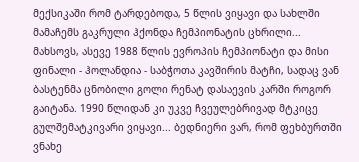მექსიკაში რომ ტარდებოდა, 5 წლის ვიყავი და სახლში მამაჩემს გაკრული ჰქონდა ჩემპიონატის ცხრილი... მახსოვს, ასევე 1988 წლის ევროპის ჩემპიონატი და მისი ფინალი - ჰოლანდია - საბჭოთა კავშირის მატჩი, სადაც ვან ბასტენმა ცნობილი გოლი რენატ დასაევის კარში როგორ გაიტანა. 1990 წლიდან კი უკვე ჩვეულებრივად მტკიცე გულშემატკივარი ვიყავი... ბედნიერი ვარ, რომ ფეხბურთში ვნახე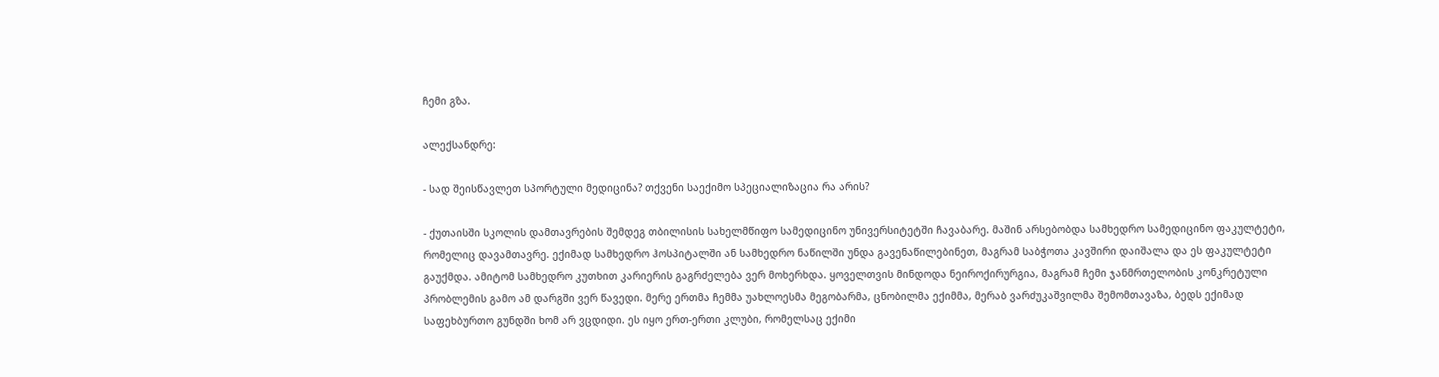ჩემი გზა.

ალექსანდრე:

- სად შეისწავლეთ სპორტული მედიცინა? თქვენი საექიმო სპეციალიზაცია რა არის?

- ქუთაისში სკოლის დამთავრების შემდეგ თბილისის სახელმწიფო სამედიცინო უნივერსიტეტში ჩავაბარე. მაშინ არსებობდა სამხედრო სამედიცინო ფაკულტეტი, რომელიც დავამთავრე. ექიმად სამხედრო ჰოსპიტალში ან სამხედრო ნაწილში უნდა გავენაწილებინეთ, მაგრამ საბჭოთა კავშირი დაიშალა და ეს ფაკულტეტი გაუქმდა. ამიტომ სამხედრო კუთხით კარიერის გაგრძელება ვერ მოხერხდა. ყოველთვის მინდოდა ნეიროქირურგია, მაგრამ ჩემი ჯანმრთელობის კონკრეტული პრობლემის გამო ამ დარგში ვერ წავედი. მერე ერთმა ჩემმა უახლოესმა მეგობარმა, ცნობილმა ექიმმა, მერაბ ვარძუკაშვილმა შემომთავაზა, ბედს ექიმად საფეხბურთო გუნდში ხომ არ ვცდიდი. ეს იყო ერთ-ერთი კლუბი, რომელსაც ექიმი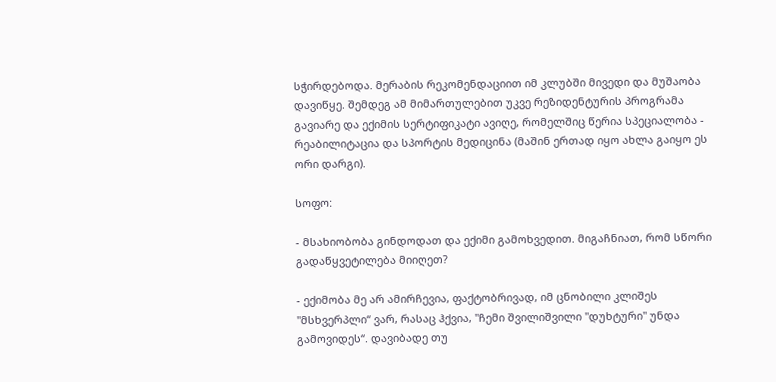სჭირდებოდა. მერაბის რეკომენდაციით იმ კლუბში მივედი და მუშაობა დავიწყე. შემდეგ ამ მიმართულებით უკვე რეზიდენტურის პროგრამა გავიარე და ექიმის სერტიფიკატი ავიღე, რომელშიც წერია სპეციალობა - რეაბილიტაცია და სპორტის მედიცინა (მაშინ ერთად იყო ახლა გაიყო ეს ორი დარგი).

სოფო:

- მსახიობობა გინდოდათ და ექიმი გამოხვედით. მიგაჩნიათ, რომ სწორი გადაწყვეტილება მიიღეთ?

- ექიმობა მე არ ამირჩევია, ფაქტობრივად, იმ ცნობილი კლიშეს "მსხვერპლი“ ვარ, რასაც ჰქვია, "ჩემი შვილიშვილი "დუხტური" უნდა გამოვიდეს“. დავიბადე თუ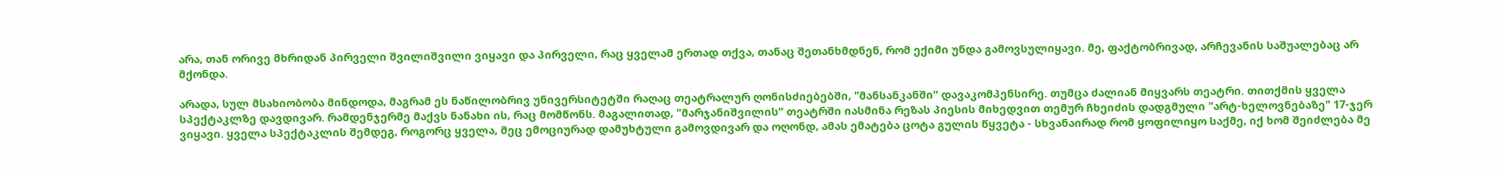არა, თან ორივე მხრიდან პირველი შვილიშვილი ვიყავი და პირველი, რაც ყველამ ერთად თქვა, თანაც შეთანხმდნენ, რომ ექიმი უნდა გამოვსულიყავი. მე, ფაქტობრივად, არჩევანის საშუალებაც არ მქონდა.

არადა, სულ მსახიობობა მინდოდა, მაგრამ ეს ნაწილობრივ უნივერსიტეტში რაღაც თეატრალურ ღონისძიებებში, "მანსანკანში“ დავაკომპენსირე. თუმცა ძალიან მიყვარს თეატრი. თითქმის ყველა სპექტაკლზე დავდივარ. რამდენჯერმე მაქვს ნანახი ის, რაც მომწონს. მაგალითად, "მარჯანიშვილის“ თეატრში იასმინა რეზას პიესის მიხედვით თემურ ჩხეიძის დადგმული "არტ-ხელოვნებაზე" 17-ჯერ ვიყავი. ყველა სპექტაკლის შემდეგ, როგორც ყველა, მეც ემოციურად დამუხტული გამოვდივარ და ოღონდ, ამას ემატება ცოტა გულის წყვეტა - სხვანაირად რომ ყოფილიყო საქმე, იქ ხომ შეიძლება მე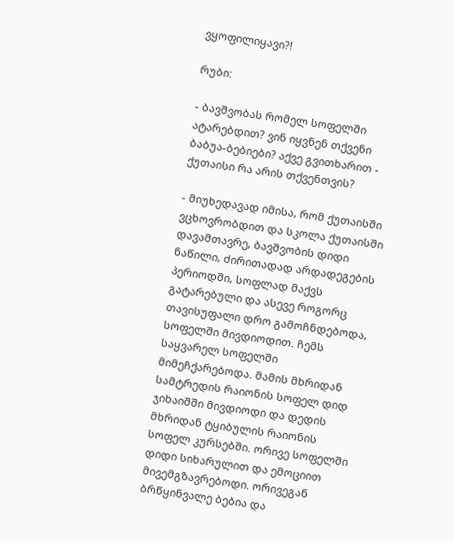ვყოფილიყავი?!

რუბი:

- ბავშვობას რომელ სოფელში ატარებდით? ვინ იყვნენ თქვენი ბაბუა-ბებიები? აქვე გვითხარით - ქუთაისი რა არის თქვენთვის?

- მიუხედავად იმისა, რომ ქუთაისში ვცხოვრობდით და სკოლა ქუთაისში დავამთავრე, ბავშვობის დიდი ნაწილი, ძირითადად არდადეგების პერიოდში, სოფლად მაქვს გატარებული და ასევე როგორც თავისუფალი დრო გამოჩნდებოდა, სოფელში მივდიოდით. ჩემს საყვარელ სოფელში მიმეჩქარებოდა. მამის მხრიდან სამტრედის რაიონის სოფელ დიდ ჯიხაიშში მივდიოდი და დედის მხრიდან ტყიბულის რაიონის სოფელ კურსებში. ორივე სოფელში დიდი სიხარულით და ემოციით მივემგზავრებოდი. ორივეგან ბრწყინვალე ბებია და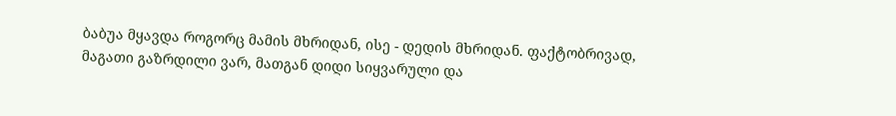ბაბუა მყავდა როგორც მამის მხრიდან, ისე - დედის მხრიდან. ფაქტობრივად, მაგათი გაზრდილი ვარ, მათგან დიდი სიყვარული და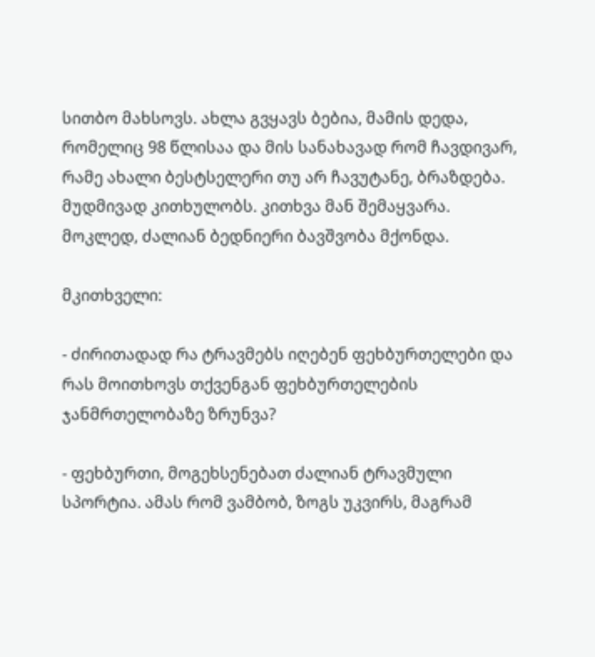სითბო მახსოვს. ახლა გვყავს ბებია, მამის დედა, რომელიც 98 წლისაა და მის სანახავად რომ ჩავდივარ, რამე ახალი ბესტსელერი თუ არ ჩავუტანე, ბრაზდება. მუდმივად კითხულობს. კითხვა მან შემაყვარა. მოკლედ, ძალიან ბედნიერი ბავშვობა მქონდა.

მკითხველი:

- ძირითადად რა ტრავმებს იღებენ ფეხბურთელები და რას მოითხოვს თქვენგან ფეხბურთელების ჯანმრთელობაზე ზრუნვა?

- ფეხბურთი, მოგეხსენებათ ძალიან ტრავმული სპორტია. ამას რომ ვამბობ, ზოგს უკვირს, მაგრამ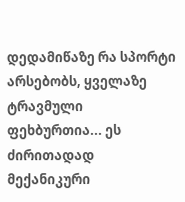დედამიწაზე რა სპორტი არსებობს, ყველაზე ტრავმული ფეხბურთია... ეს ძირითადად მექანიკური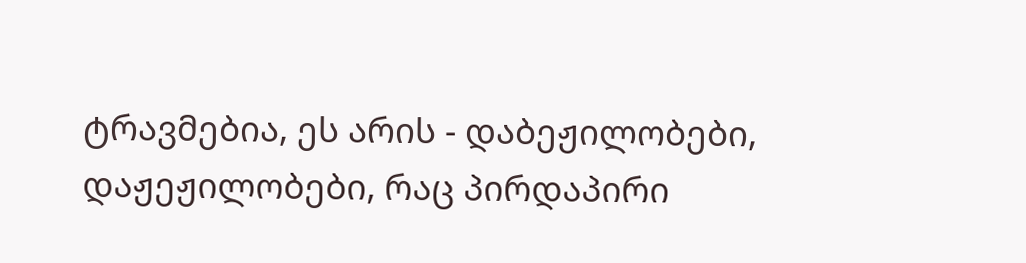ტრავმებია, ეს არის - დაბეჟილობები, დაჟეჟილობები, რაც პირდაპირი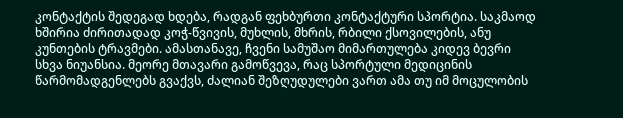კონტაქტის შედეგად ხდება, რადგან ფეხბურთი კონტაქტური სპორტია. საკმაოდ ხშირია ძირითადად კოჭ-წვივის, მუხლის, მხრის, რბილი ქსოვილების, ანუ კუნთების ტრავმები. ამასთანავე, ჩვენი სამუშაო მიმართულება კიდევ ბევრი სხვა ნიუანსია. მეორე მთავარი გამოწვევა, რაც სპორტული მედიცინის წარმომადგენლებს გვაქვს, ძალიან შეზღუდულები ვართ ამა თუ იმ მოცულობის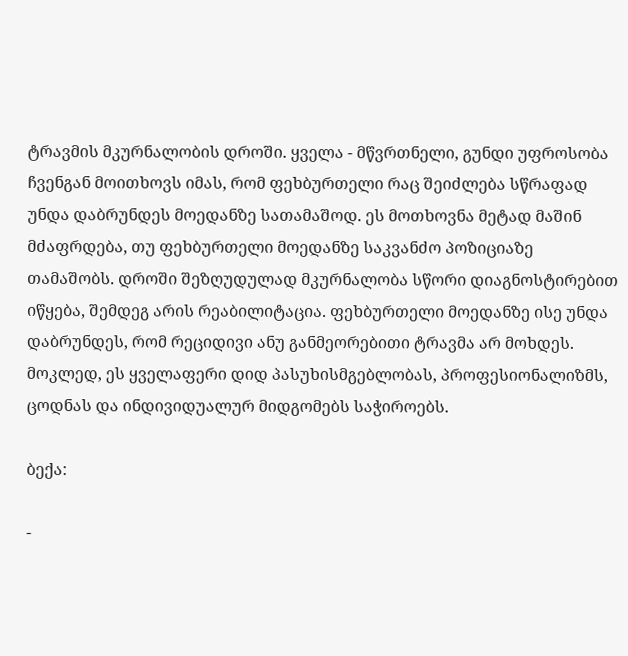ტრავმის მკურნალობის დროში. ყველა - მწვრთნელი, გუნდი უფროსობა ჩვენგან მოითხოვს იმას, რომ ფეხბურთელი რაც შეიძლება სწრაფად უნდა დაბრუნდეს მოედანზე სათამაშოდ. ეს მოთხოვნა მეტად მაშინ მძაფრდება, თუ ფეხბურთელი მოედანზე საკვანძო პოზიციაზე თამაშობს. დროში შეზღუდულად მკურნალობა სწორი დიაგნოსტირებით იწყება, შემდეგ არის რეაბილიტაცია. ფეხბურთელი მოედანზე ისე უნდა დაბრუნდეს, რომ რეციდივი ანუ განმეორებითი ტრავმა არ მოხდეს. მოკლედ, ეს ყველაფერი დიდ პასუხისმგებლობას, პროფესიონალიზმს, ცოდნას და ინდივიდუალურ მიდგომებს საჭიროებს.

ბექა:

-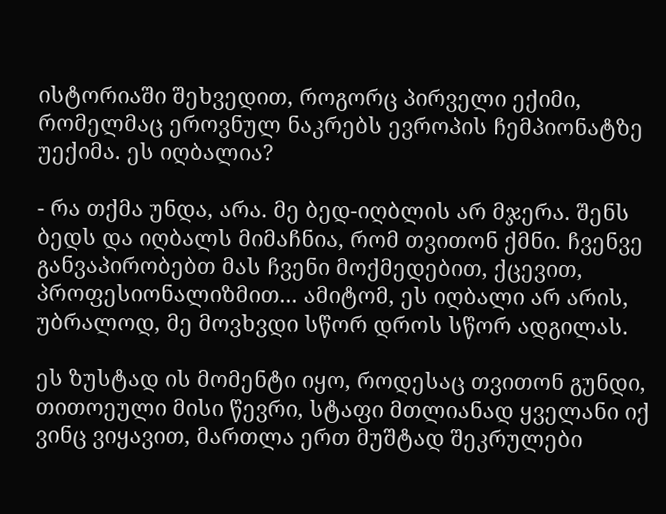ისტორიაში შეხვედით, როგორც პირველი ექიმი, რომელმაც ეროვნულ ნაკრებს ევროპის ჩემპიონატზე უექიმა. ეს იღბალია?

- რა თქმა უნდა, არა. მე ბედ-იღბლის არ მჯერა. შენს ბედს და იღბალს მიმაჩნია, რომ თვითონ ქმნი. ჩვენვე განვაპირობებთ მას ჩვენი მოქმედებით, ქცევით, პროფესიონალიზმით... ამიტომ, ეს იღბალი არ არის, უბრალოდ, მე მოვხვდი სწორ დროს სწორ ადგილას.

ეს ზუსტად ის მომენტი იყო, როდესაც თვითონ გუნდი, თითოეული მისი წევრი, სტაფი მთლიანად ყველანი იქ ვინც ვიყავით, მართლა ერთ მუშტად შეკრულები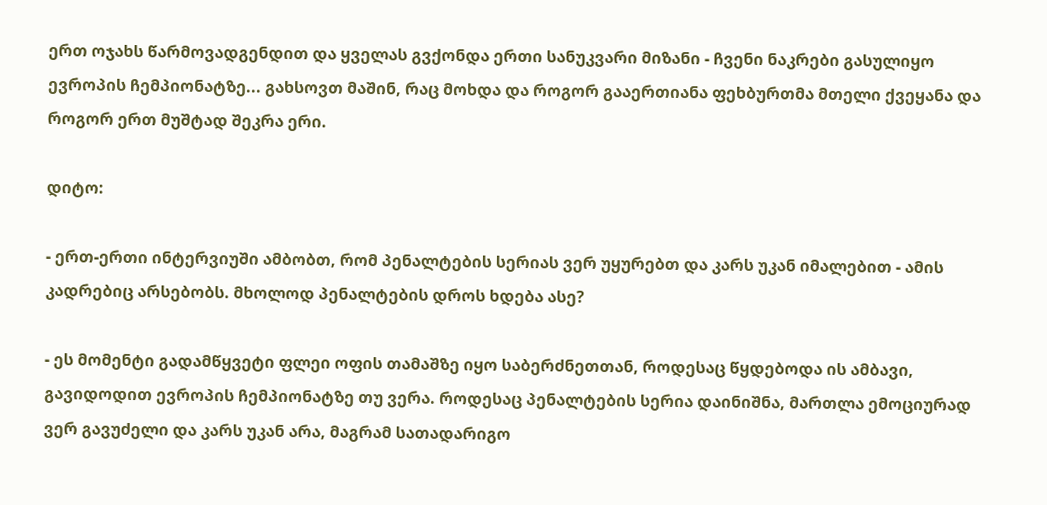ერთ ოჯახს წარმოვადგენდით და ყველას გვქონდა ერთი სანუკვარი მიზანი - ჩვენი ნაკრები გასულიყო ევროპის ჩემპიონატზე... გახსოვთ მაშინ, რაც მოხდა და როგორ გააერთიანა ფეხბურთმა მთელი ქვეყანა და როგორ ერთ მუშტად შეკრა ერი.

დიტო:

- ერთ-ერთი ინტერვიუში ამბობთ, რომ პენალტების სერიას ვერ უყურებთ და კარს უკან იმალებით - ამის კადრებიც არსებობს. მხოლოდ პენალტების დროს ხდება ასე?

- ეს მომენტი გადამწყვეტი ფლეი ოფის თამაშზე იყო საბერძნეთთან, როდესაც წყდებოდა ის ამბავი, გავიდოდით ევროპის ჩემპიონატზე თუ ვერა. როდესაც პენალტების სერია დაინიშნა, მართლა ემოციურად ვერ გავუძელი და კარს უკან არა, მაგრამ სათადარიგო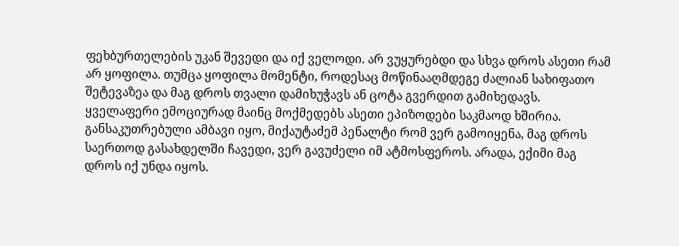ფეხბურთელების უკან შევედი და იქ ველოდი. არ ვუყურებდი და სხვა დროს ასეთი რამ არ ყოფილა. თუმცა ყოფილა მომენტი, როდესაც მოწინააღმდეგე ძალიან სახიფათო შეტევაზეა და მაგ დროს თვალი დამიხუჭავს ან ცოტა გვერდით გამიხედავს. ყველაფერი ემოციურად მაინც მოქმედებს ასეთი ეპიზოდები საკმაოდ ხშირია. განსაკუთრებული ამბავი იყო, მიქაუტაძემ პენალტი რომ ვერ გამოიყენა, მაგ დროს საერთოდ გასახდელში ჩავედი, ვერ გავუძელი იმ ატმოსფეროს. არადა, ექიმი მაგ დროს იქ უნდა იყოს.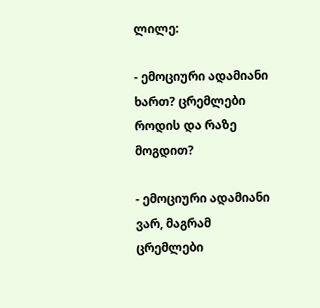ლილე:

- ემოციური ადამიანი ხართ? ცრემლები როდის და რაზე მოგდით?

- ემოციური ადამიანი ვარ, მაგრამ ცრემლები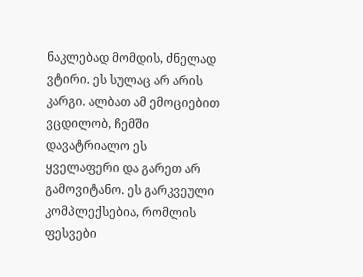ნაკლებად მომდის, ძნელად ვტირი. ეს სულაც არ არის კარგი. ალბათ ამ ემოციებით ვცდილობ, ჩემში დავატრიალო ეს ყველაფერი და გარეთ არ გამოვიტანო. ეს გარკვეული კომპლექსებია, რომლის ფესვები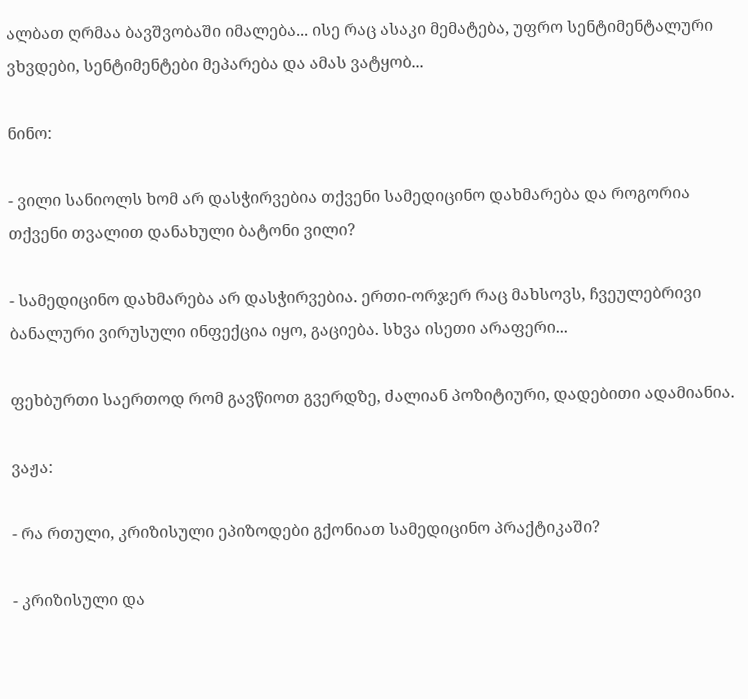ალბათ ღრმაა ბავშვობაში იმალება... ისე რაც ასაკი მემატება, უფრო სენტიმენტალური ვხვდები, სენტიმენტები მეპარება და ამას ვატყობ...

ნინო:

- ვილი სანიოლს ხომ არ დასჭირვებია თქვენი სამედიცინო დახმარება და როგორია თქვენი თვალით დანახული ბატონი ვილი?

- სამედიცინო დახმარება არ დასჭირვებია. ერთი-ორჯერ რაც მახსოვს, ჩვეულებრივი ბანალური ვირუსული ინფექცია იყო, გაციება. სხვა ისეთი არაფერი...

ფეხბურთი საერთოდ რომ გავწიოთ გვერდზე, ძალიან პოზიტიური, დადებითი ადამიანია.

ვაჟა:

- რა რთული, კრიზისული ეპიზოდები გქონიათ სამედიცინო პრაქტიკაში?

- კრიზისული და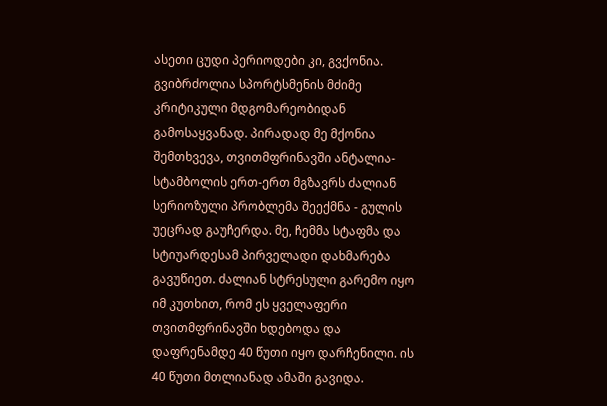ასეთი ცუდი პერიოდები კი, გვქონია. გვიბრძოლია სპორტსმენის მძიმე კრიტიკული მდგომარეობიდან გამოსაყვანად. პირადად მე მქონია შემთხვევა, თვითმფრინავში ანტალია-სტამბოლის ერთ-ერთ მგზავრს ძალიან სერიოზული პრობლემა შეექმნა - გულის უეცრად გაუჩერდა. მე, ჩემმა სტაფმა და სტიუარდესამ პირველადი დახმარება გავუწიეთ. ძალიან სტრესული გარემო იყო იმ კუთხით, რომ ეს ყველაფერი თვითმფრინავში ხდებოდა და დაფრენამდე 40 წუთი იყო დარჩენილი. ის 40 წუთი მთლიანად ამაში გავიდა.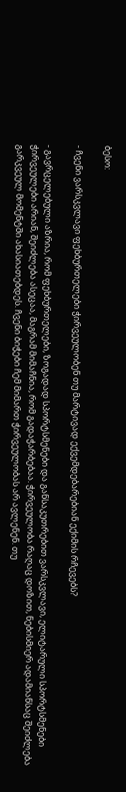ბესო:

- ჩვენი ვარსკვლავი ფეხბურთელები ჭირვეულობენ თუ მარტივად ექვემდებარებიან ექიმის რჩევებს?

- გავრცელებული აზრია, რომ ფეხბურთელები, ზოგადად სპორტსმენები და განსაკუთრებით ვარსკვლავი, ელიტარული სპორტსმენები ჭირვეულები არიან, შეიძლება ასეცაა, მაგრამ მიმაჩნია, რომ გადაჭარბებაა. ჭირვეულობა რაღაც დოზით, ნებისმიერ ადამიანსაც შეიძლება გარკვეულ მომენტში ახასიათებდეს. ჩვენი ბიჭები ჩემ მიმართ ჭირვეულობას არ ავლენენ. თუ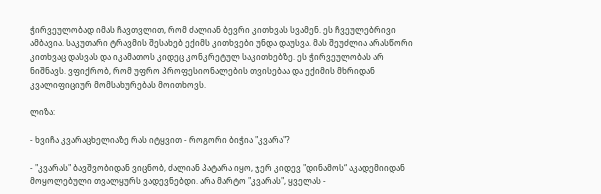ჭირვეულობად იმას ჩავთვლით, რომ ძალიან ბევრი კითხვას სვამენ. ეს ჩვეულებრივი ამბავია. საკუთარი ტრავმის შესახებ ექიმს კითხვები უნდა დაუსვა. მას შეუძლია არასწორი კითხვაც დასვას და იკამათოს კიდეც კონკრეტულ საკითხებზე. ეს ჭირვეულობას არ ნიშნავს. ვფიქრობ, რომ უფრო პროფესიონალების თვისებაა და ექიმის მხრიდან კვალიფიციურ მომსახურებას მოითხოვს.

ლიზა:

- ხვიჩა კვარაცხელიაზე რას იტყვით - როგორი ბიჭია "კვარა"?

- "კვარას" ბავშვობიდან ვიცნობ, ძალიან პატარა იყო, ჯერ კიდევ "დინამოს“ აკადემიიდან მოყოლებული თვალყურს ვადევნებდი. არა მარტო "კვარას", ყველას -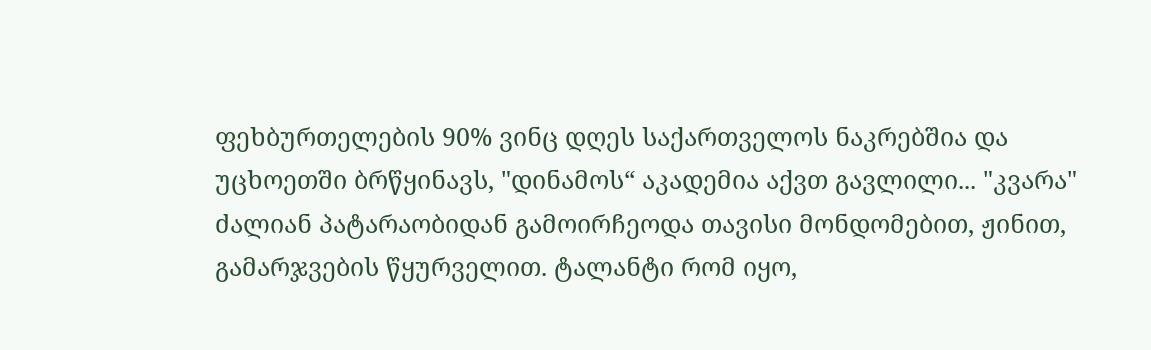ფეხბურთელების 90% ვინც დღეს საქართველოს ნაკრებშია და უცხოეთში ბრწყინავს, "დინამოს“ აკადემია აქვთ გავლილი... "კვარა" ძალიან პატარაობიდან გამოირჩეოდა თავისი მონდომებით, ჟინით, გამარჯვების წყურველით. ტალანტი რომ იყო,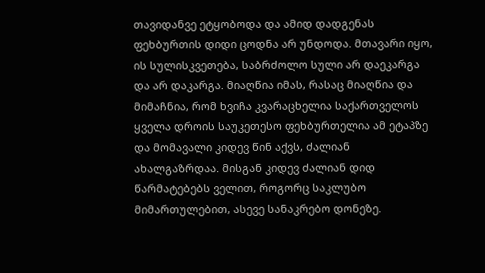თავიდანვე ეტყობოდა და ამიდ დადგენას ფეხბურთის დიდი ცოდნა არ უნდოდა. მთავარი იყო, ის სულისკვეთება, საბრძოლო სული არ დაეკარგა და არ დაკარგა. მიაღწია იმას, რასაც მიაღწია და მიმაჩნია, რომ ხვიჩა კვარაცხელია საქართველოს ყველა დროის საუკეთესო ფეხბურთელია ამ ეტაპზე და მომავალი კიდევ წინ აქვს, ძალიან ახალგაზრდაა. მისგან კიდევ ძალიან დიდ წარმატებებს ველით, როგორც საკლუბო მიმართულებით, ასევე სანაკრებო დონეზე.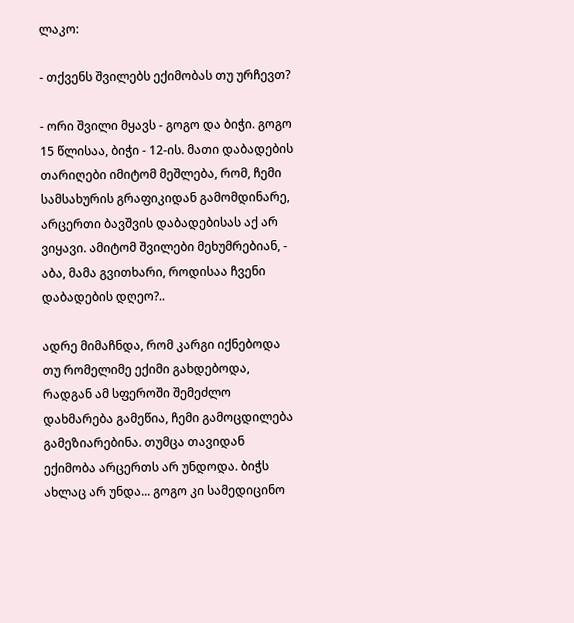ლაკო:

- თქვენს შვილებს ექიმობას თუ ურჩევთ?

- ორი შვილი მყავს - გოგო და ბიჭი. გოგო 15 წლისაა, ბიჭი - 12-ის. მათი დაბადების თარიღები იმიტომ მეშლება, რომ, ჩემი სამსახურის გრაფიკიდან გამომდინარე, არცერთი ბავშვის დაბადებისას აქ არ ვიყავი. ამიტომ შვილები მეხუმრებიან, - აბა, მამა გვითხარი, როდისაა ჩვენი დაბადების დღეო?..

ადრე მიმაჩნდა, რომ კარგი იქნებოდა თუ რომელიმე ექიმი გახდებოდა, რადგან ამ სფეროში შემეძლო დახმარება გამეწია, ჩემი გამოცდილება გამეზიარებინა. თუმცა თავიდან ექიმობა არცერთს არ უნდოდა. ბიჭს ახლაც არ უნდა... გოგო კი სამედიცინო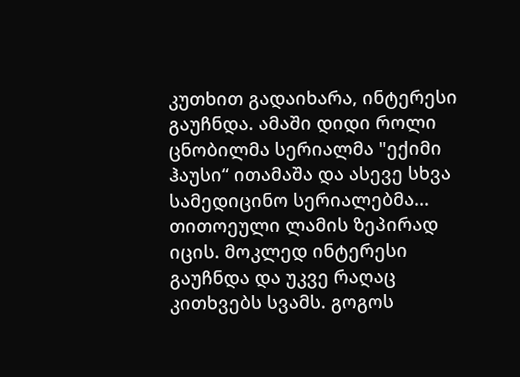კუთხით გადაიხარა, ინტერესი გაუჩნდა. ამაში დიდი როლი ცნობილმა სერიალმა "ექიმი ჰაუსი“ ითამაშა და ასევე სხვა სამედიცინო სერიალებმა... თითოეული ლამის ზეპირად იცის. მოკლედ ინტერესი გაუჩნდა და უკვე რაღაც კითხვებს სვამს. გოგოს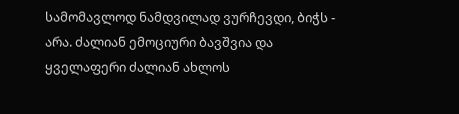სამომავლოდ ნამდვილად ვურჩევდი, ბიჭს - არა. ძალიან ემოციური ბავშვია და ყველაფერი ძალიან ახლოს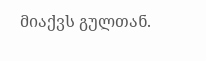მიაქვს გულთან.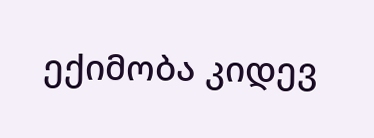ექიმობა კიდევ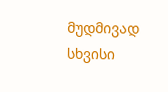მუდმივად სხვისი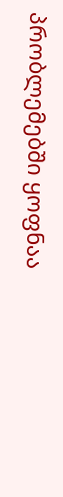პრობლემებში ყოფნაა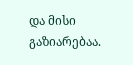და მისი გაზიარებაა.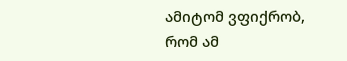ამიტომ ვფიქრობ, რომ ამ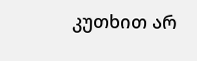კუთხით არ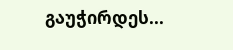გაუჭირდეს...